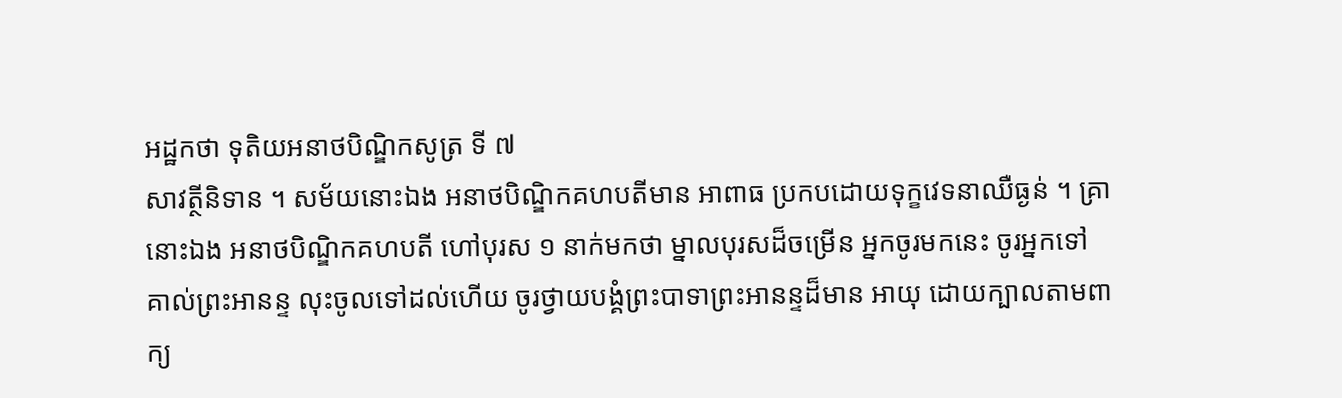អដ្ឋកថា ទុតិយអនាថបិណ្ឌិកសូត្រ ទី ៧
សាវត្ថីនិទាន ។ សម័យនោះឯង អនាថបិណ្ឌិកគហបតីមាន អាពាធ ប្រកបដោយទុក្ខវេទនាឈឺធ្ងន់ ។ គ្រានោះឯង អនាថបិណ្ឌិកគហបតី ហៅបុរស ១ នាក់មកថា ម្នាលបុរសដ៏ចម្រើន អ្នកចូរមកនេះ ចូរអ្នកទៅ គាល់ព្រះអានន្ទ លុះចូលទៅដល់ហើយ ចូរថ្វាយបង្គំព្រះបាទាព្រះអានន្ទដ៏មាន អាយុ ដោយក្បាលតាមពាក្យ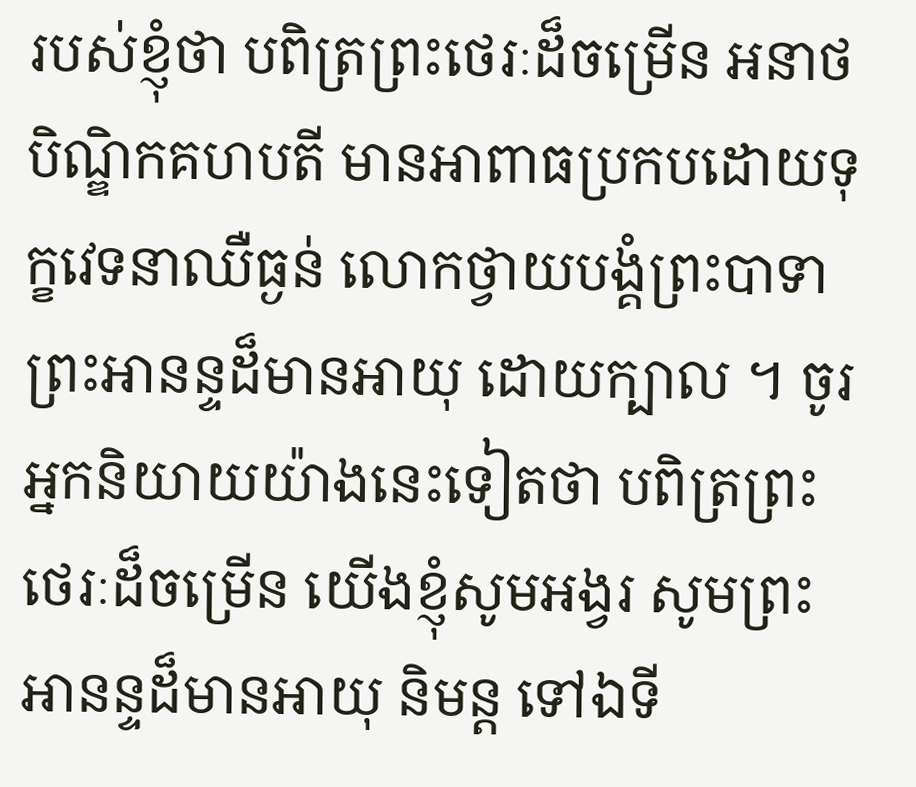របស់ខ្ញុំថា បពិត្រព្រះថេរៈដ៏ចម្រើន អនាថបិណ្ឌិកគហបតី មានអាពាធប្រកបដោយទុក្ខវេទនាឈឺធ្ងន់ លោកថ្វាយបង្គំព្រះបាទា ព្រះអានន្ទដ៏មានអាយុ ដោយក្បាល ។ ចូរអ្នកនិយាយយ៉ាងនេះទៀតថា បពិត្រព្រះថេរៈដ៏ចម្រើន យើងខ្ញុំសូមអង្វរ សូមព្រះអានន្ទដ៏មានអាយុ និមន្ត ទៅឯទី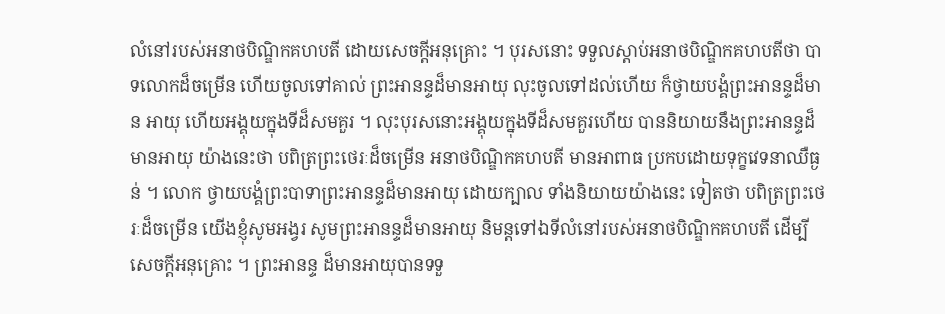លំនៅរបស់អនាថបិណ្ឌិកគហបតី ដោយសេចក្តីអនុគ្រោះ ។ បុរសនោះ ទទួលស្តាប់អនាថបិណ្ឌិកគហបតីថា បាទលោកដ៏ចម្រើន ហើយចូលទៅគាល់ ព្រះអានន្ទដ៏មានអាយុ លុះចូលទៅដល់ហើយ ក៏ថ្វាយបង្គំព្រះអានន្ទដ៏មាន អាយុ ហើយអង្គុយក្នុងទីដ៏សមគួរ ។ លុះបុរសនោះអង្គុយក្នុងទីដ៏សមគួរហើយ បាននិយាយនឹងព្រះអានន្ទដ៏មានអាយុ យ៉ាងនេះថា បពិត្រព្រះថេរៈដ៏ចម្រើន អនាថបិណ្ឌិកគហបតី មានអាពាធ ប្រកបដោយទុក្ខវេទនាឈឺធ្ងន់ ។ លោក ថ្វាយបង្គំព្រះបាទាព្រះអានន្ទដ៏មានអាយុ ដោយក្បាល ទាំងនិយាយយ៉ាងនេះ ទៀតថា បពិត្រព្រះថេរៈដ៏ចម្រើន យើងខ្ញុំសូមអង្វរ សូមព្រះអានន្ទដ៏មានអាយុ និមន្តទៅឯទីលំនៅរបស់អនាថបិណ្ឌិកគហបតី ដើម្បីសេចក្តីអនុគ្រោះ ។ ព្រះអានន្ទ ដ៏មានអាយុបានទទួ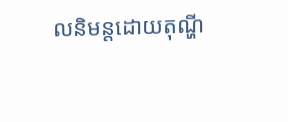លនិមន្តដោយតុណ្ហី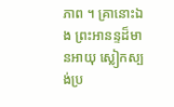ភាព ។ គ្រានោះឯង ព្រះអានន្ទដ៏មានអាយុ ស្លៀកស្បង់ប្រ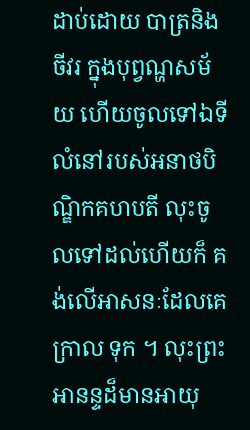ដាប់ដោយ បាត្រនិងចីវរ ក្នុងបុព្វណ្ហសម័យ ហើយចូលទៅឯទីលំនៅរបស់អនាថបិណ្ឌិកគហបតី លុះចូលទៅដល់ហើយក៏ គង់លើអាសនៈដែលគេក្រាល ទុក ។ លុះព្រះអានន្ទដ៏មានអាយុ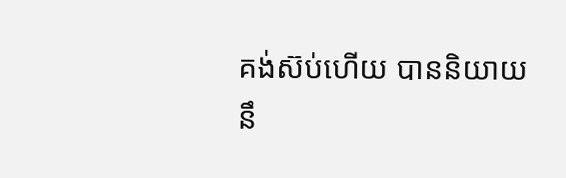គង់ស៊ប់ហើយ បាននិយាយនឹ